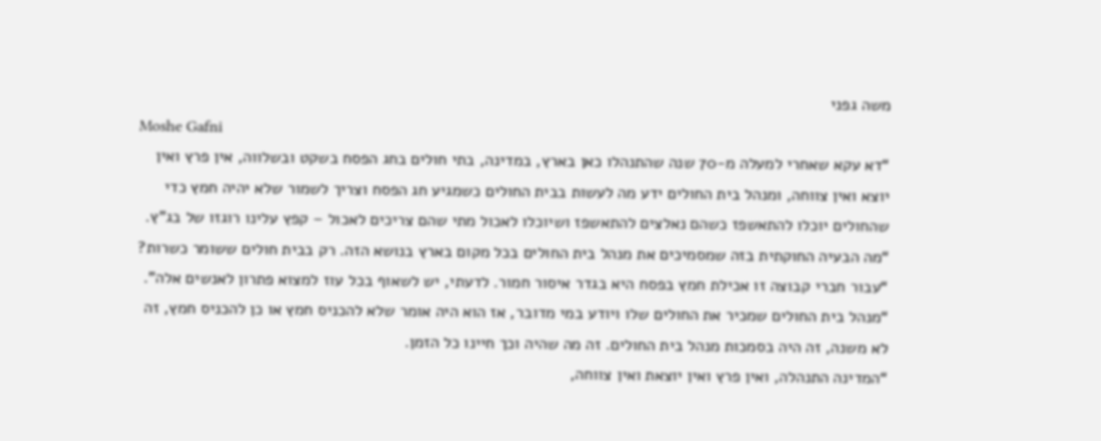משה גפני
Moshe Gafni
“דא עקא שאחרי למעלה מ-70 שנה שהתנהלו כאן בארץ, במדינה, בתי חולים בחג הפסח בשקט ובשלווה, אין פרץ ואין יוצא ואין צווחה, ומנהל בית החולים ידע מה לעשות בבית החולים כשמגיע חג הפסח וצריך לשמור שלא יהיה חמץ כדי שהחולים יוכלו להתאשפז כשהם נאלצים להתאשפז ושיוכלו לאכול מתי שהם צריכים לאכול – קפץ עלינו רוגזו של בג"ץ.
“מה הבעיה החוקתית בזה שמסמיכים את מנהל בית החולים בכל מקום בארץ בנושא הזה. רק בבית חולים ששומר כשרות?
“עבור חברי קבוצה זו אכילת חמץ בפסח היא בגדר איסור חמור. לדעתי, יש לשאוף בכל עוז למצוא פתרון לאנשים אלה".
“מנהל בית החולים שמכיר את החולים שלו ויודע במי מדובר, אז הוא היה אומר שלא להכניס חמץ או כן להכניס חמץ, זה לא משנה, זה היה בסמכות מנהל בית החולים. זה מה שהיה וכך חיינו כל הזמן.
“המדינה התנהלה, ואין פרץ ואין יוצאת ואין צווחה,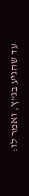עד שהגיע בג"ץ, ואמר לו: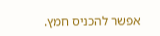אפשר להכניס חמץ.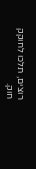רוצים, תלכו לחוקק חוק.